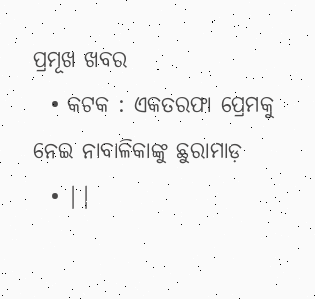ପ୍ରମୂଖ ଖବର
  • କଟକ : ଏକତରଫା ପ୍ରେମକୁ ନେଇ ନାବାଳିକାଙ୍କୁ ଛୁରାମାଡ଼
  • ||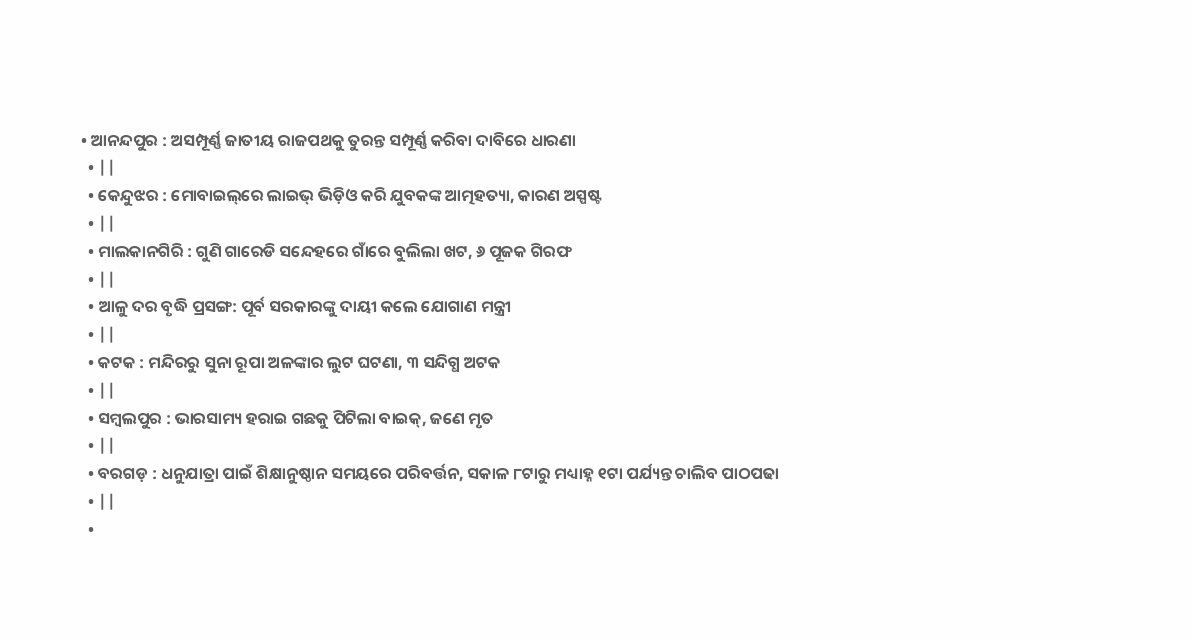• ଆନନ୍ଦପୁର : ଅସମ୍ପୂର୍ଣ୍ଣ ଜାତୀୟ ରାଜପଥକୁ ତୁରନ୍ତ ସମ୍ପୂର୍ଣ୍ଣ କରିବା ଦାବିରେ ଧାରଣା
  • ||
  • କେନ୍ଦୁଝର : ମୋବାଇଲ୍‌ରେ ଲାଇଭ୍‌ ଭିଡ଼ିଓ କରି ଯୁବକଙ୍କ ଆତ୍ମହତ୍ୟା, କାରଣ ଅସ୍ପଷ୍ଟ
  • ||
  • ମାଲକାନଗିରି : ଗୁଣି ଗାରେଡି ସନ୍ଦେହରେ ଗାଁରେ ବୁଲିଲା ଖଟ, ୬ ପୂଜକ ଗିରଫ
  • ||
  • ଆଳୁ ଦର ବୃଦ୍ଧି ପ୍ରସଙ୍ଗ: ପୂର୍ବ ସରକାରଙ୍କୁ ଦାୟୀ କଲେ ଯୋଗାଣ ମନ୍ତ୍ରୀ
  • ||
  • କଟକ : ମନ୍ଦିରରୁ ସୁନା ରୂପା ଅଳଙ୍କାର ଲୁଟ ଘଟଣା, ୩ ସନ୍ଦିଗ୍ଧ ଅଟକ
  • ||
  • ସମ୍ୱଲପୁର : ଭାରସାମ୍ୟ ହରାଇ ଗଛକୁ ପିଟିଲା ବାଇକ୍‌, ଜଣେ ମୃତ
  • ||
  • ବରଗଡ଼ : ଧନୁଯାତ୍ରା ପାଇଁ ଶିକ୍ଷାନୁଷ୍ଠାନ ସମୟରେ ପରିବର୍ତ୍ତନ, ସକାଳ ୮ଟାରୁ ମଧ୍ୟାହ୍ନ ୧ଟା ପର୍ଯ୍ୟନ୍ତ ଚାଲିବ ପାଠପଢା
  • ||
  •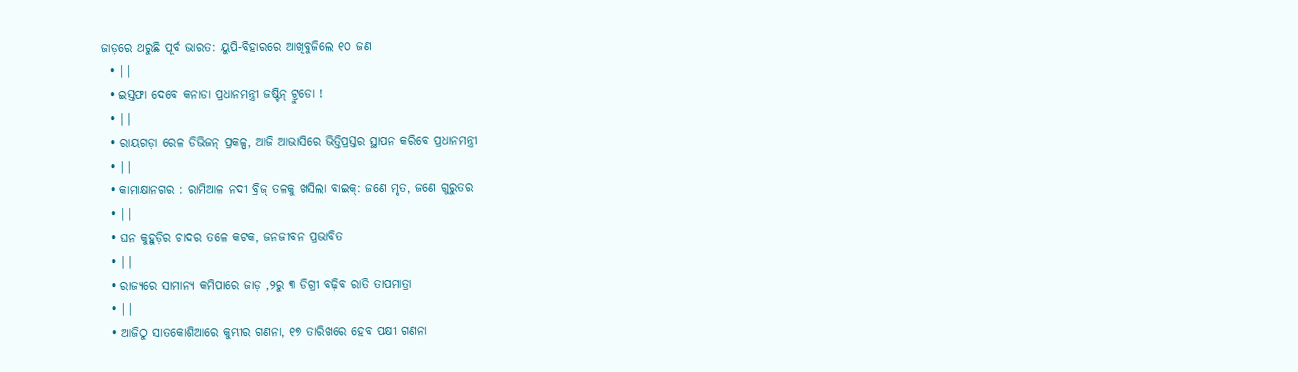ଜାଡ଼ରେ ଥରୁଛି ପୂର୍ବ ଭାରତ: ୟୁପି-ବିହାରରେ ଆଖିବୁଜିଲେ ୧୦ ଜଣ
  • ||
  • ଇସ୍ତଫା ଦେବେ କନାଡା ପ୍ରଧାନମନ୍ତ୍ରୀ ଜଷ୍ଟିନ୍ ଟ୍ରୁଡୋ !
  • ||
  • ରାୟଗଡ଼ା ରେଳ ଡିଭିଜନ୍‌ ପ୍ରକଳ୍ପ, ଆଜି ଆଭାସିରେ ଭିତ୍ତିପ୍ରସ୍ତର ସ୍ଥାପନ କରିବେ ପ୍ରଧାନମନ୍ତ୍ରୀ
  • ||
  • କାମାକ୍ଷାନଗର : ରାମିଆଳ ନଦୀ ବ୍ରିଜ୍‌ ତଳକୁ ଖସିଲା ବାଇକ୍‌: ଜଣେ ମୃତ, ଜଣେ ଗୁରୁତର
  • ||
  • ଘନ କୁହୁଡ଼ିର ଚାଦର ତଳେ କଟକ, ଜନଜୀବନ ପ୍ରଭାବିତ
  • ||
  • ରାଜ୍ୟରେ ସାମାନ୍ୟ କମିପାରେ ଜାଡ଼ ,୨ରୁ ୩ ଡିଗ୍ରୀ ବଢ଼ିବ ରାତି ତାପମାତ୍ରା
  • ||
  • ଆଜିଠୁ ସାତକୋଶିଆରେ କୁମ୍ଭୀର ଗଣନା, ୧୭ ତାରିଖରେ ହେବ ପକ୍ଷୀ ଗଣନା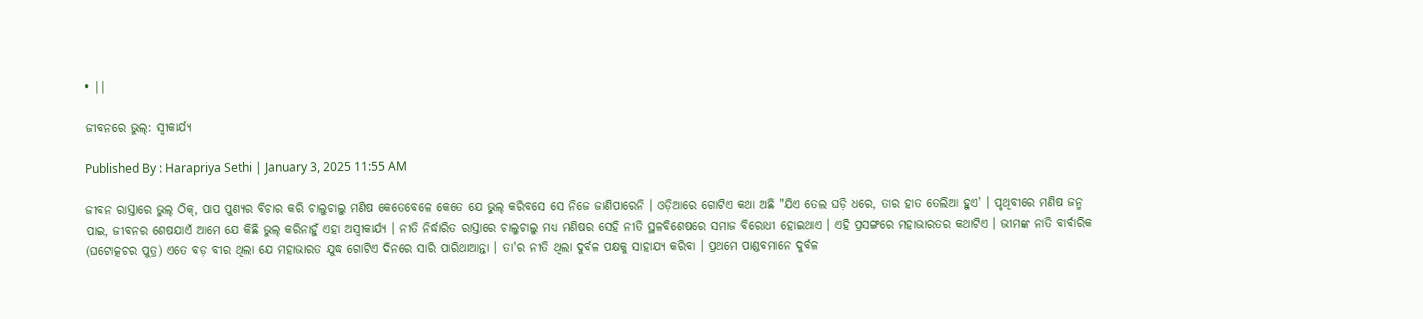• ||

ଜୀବନରେ ଭୁଲ୍‌: ସ୍ୱୀକାର୍ଯ୍ୟ

Published By : Harapriya Sethi | January 3, 2025 11:55 AM

ଜୀବନ ରାସ୍ତାରେ ଭୁଲ୍‌ ଠିକ୍‌, ପାପ ପୁଣ୍ୟର ବିଚାର କରି ଚାଲୁଚାଲୁ ମଣିଷ କେତେବେଳେ କେତେ ଯେ ଭୁଲ୍‌ କରିବସେ ସେ ନିଜେ ଜାଣିପାରେନି । ଓଡ଼ିଆରେ ଗୋଟିଏ କଥା ଅଛି "ଯିଏ ତେଲ ଘଡ଼ି ଧରେ, ତାର ହାତ ତେଲିଆ ହୁଏ' । ପୃଥିବୀରେ ମଣିଷ ଜନ୍ମ ପାଇ, ଜୀବନର ଶେଷଯାଏଁ ଆମେ ଯେ କିଛି ଭୁଲ୍‌ କରିନାହୁଁ ଏହା ଅସ୍ୱୀକାର୍ଯ୍ୟ । ନୀତି ନିର୍ଦ୍ଧାରିତ ରାସ୍ତାରେ ଚାଲୁଚାଲୁ ମଧ୍ୟ ମଣିଷର ସେହି ନୀତି ସ୍ଥଳବିଶେଷରେ ସମାଜ ବିରୋଧୀ ହୋଇଥାଏ । ଏହି ପ୍ରସଙ୍ଗରେ ମହାଭାରତର କଥାଟିଏ । ଭୀମଙ୍କ ନାତି ବାର୍ବାରିକ (ଘଟୋତ୍କଚର ପୁତ୍ର) ଏତେ ବଡ଼ ବୀର ଥିଲା ଯେ ମହାଭାରତ ଯୁଦ୍ଧ ଗୋଟିଏ ଦିନରେ ସାରି ପାରିଥାଆନ୍ତା । ତା'ର ନୀତି ଥିଲା ଦୁର୍ବଳ ପକ୍ଷକୁ ସାହାଯ୍ୟ କରିବା । ପ୍ରଥମେ ପାଣ୍ଡବମାନେ ଦୁର୍ବଳ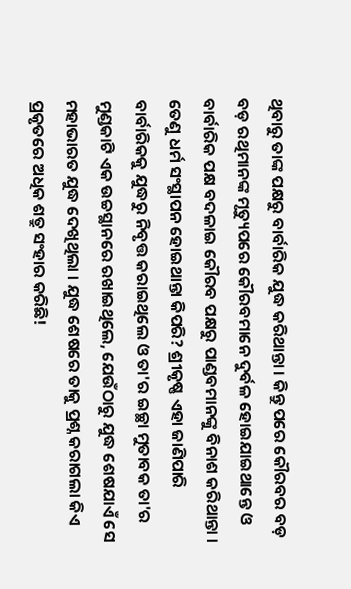ଥିବାରୁ ତାଙ୍କ ପକ୍ଷରୁ ବାର୍ବାରିକ ଯୁଦ୍ଧ କରିଥାନ୍ତା । କିନ୍ତୁ ପରେ କୌରବର ବଡ଼ ବଡ଼ ରଥିମାନଙ୍କ ମୃତ୍ୟୁପରେ କୌରବମାନେ ଦୁର୍ବଳ ହୋଇଯାଇଥାନ୍ତେ ଓ ବାର୍ବାରିକ ପକ୍ଷ ବଦଳାଇ କୌରବ ପକ୍ଷରୁ ପାଣ୍ଡବମାନଙ୍କୁ ବିନାଶ କରିଥାନ୍ତା । ତେଣୁ ଧର୍ମ ସଂସ୍ଥାପନ ହୋଇଥାନ୍ତା କିପରି? ଶ୍ରୀକୃଷ୍ଣ ଏହା ଜାଣିପାରି ବାର୍ବାରିକକୁ ଯୁଦ୍ଧରୁ ନିବୃତ୍ତ କରାଇଥିଲେ ଓ ତା'ର ଇଚ୍ଛା ମୁତାବକ ତା'ର ମୁଣ୍ଡକାଟି ଏକ ଉଚ୍ଚସ୍ଥାନରେ ରଖାଇଥିଲେ, ଯେଉଁଠାରୁ ଯୁଦ୍ଧ ଶେଷଯାଏଁ ସେ ମହାଭାରତ ଯୁଦ୍ଧ ଦେଖିଥିଲା । ଯୁଦ୍ଧ ଶେଷରେ ତାକୁ ପ୍ରଶ୍ନ କରାଗଲା କିଏ ପ୍ରକୃତରେ ଅଧିକ ଶତ୍ରୁ ସଂହାର କରିଛି!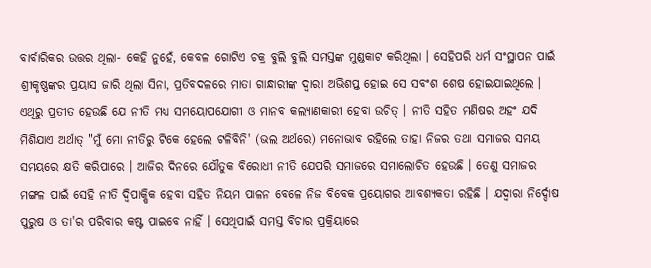ବାର୍ବାରିକର ଉତ୍ତର ଥିଲା- କେହି ନୁହେଁ, କେବଳ ଗୋଟିଏ ଚକ୍ର ବୁଲି ବୁଲି ସମସ୍ତଙ୍କ ମୁଣ୍ଡକାଟ କରିଥିଲା । ସେହିପରି ଧର୍ମ ସଂସ୍ଥାପନ ପାଇଁ ଶ୍ରୀକୃଷ୍ଣଙ୍କର ପ୍ରୟାସ ଜାରି ଥିଲା ସିନା, ପ୍ରତିବଦଳରେ ମାତା ଗାନ୍ଧାରୀଙ୍କ ଦ୍ୱାରା ଅଭିଶପ୍ତ ହୋଇ ସେ ସବଂଶ ଶେଷ ହୋଇଯାଇଥିଲେ । ଏଥିରୁ ପ୍ରତୀତ ହେଉଛି ଯେ ନୀତି ମଧ୍ୟ ସମୟୋପଯୋଗୀ ଓ ମାନବ କଲ୍ୟାଣକାରୀ ହେବା ଉଚିତ୍‌ । ନୀତି ସହିତ ମଣିଷର ଅହଂ ଯଦି ମିଶିଯାଏ ଅର୍ଥାତ୍‌ "ମୁଁ ମୋ ନୀତିରୁ ଟିକେ ହେଲେ ଟଳିବିନି' (ଭଲ ଅର୍ଥରେ) ମନୋଭାବ ରହିଲେ ତାହା ନିଜର ତଥା ସମାଜର ସମୟ ସମୟରେ କ୍ଷତି କରିପାରେ । ଆଜିର ଦିନରେ ଯୌତୁକ ବିରୋଧୀ ନୀତି ଯେପରି ସମାଜରେ ସମାଲୋଚିତ ହେଉଛି । ତେଣୁ ସମାଜର ମଙ୍ଗଳ ପାଇଁ ସେହି ନୀତି ଦ୍ୱିପାକ୍ଷିକ ହେବା ସହିତ ନିୟମ ପାଳନ ବେଳେ ନିଜ ବିବେକ ପ୍ରୟୋଗର ଆବଶ୍ୟକତା ରହିଛି । ଯଦ୍ୱାରା ନିର୍ଦ୍ଦୋଷ ପୁରୁଷ ଓ ତା'ର ପରିବାର କଷ୍ଟ ପାଇବେ ନାହିଁ । ସେଥିପାଇଁ ସମସ୍ତ ବିଚାର ପ୍ରକ୍ରିୟାରେ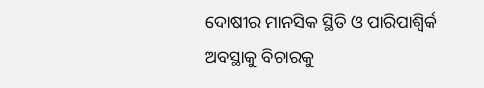ଦୋଷୀର ମାନସିକ ସ୍ଥିତି ଓ ପାରିପାଶ୍ୱିର୍କ ଅବସ୍ଥାକୁ ବିଚାରକୁ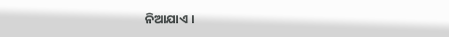ନିଆଯାଏ ।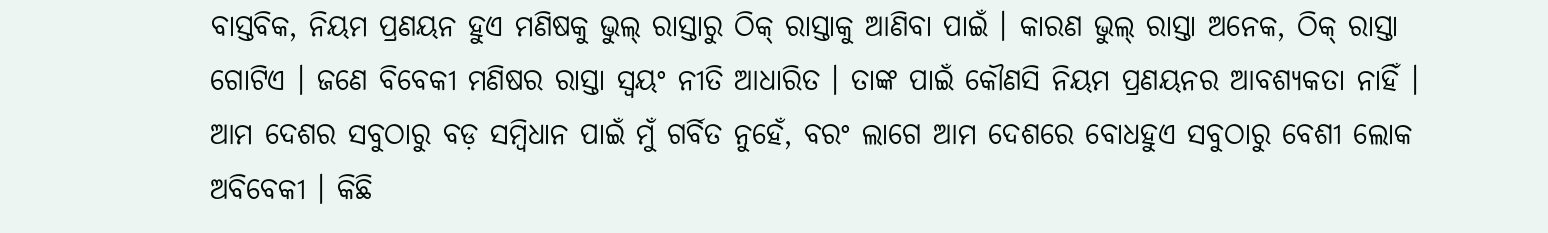ବାସ୍ତବିକ, ନିୟମ ପ୍ରଣୟନ ହୁଏ ମଣିଷକୁ ଭୁଲ୍‌ ରାସ୍ତାରୁ ଠିକ୍‌ ରାସ୍ତାକୁ ଆଣିବା ପାଇଁ । କାରଣ ଭୁଲ୍‌ ରାସ୍ତା ଅନେକ, ଠିକ୍‌ ରାସ୍ତା ଗୋଟିଏ । ଜଣେ ବିବେକୀ ମଣିଷର ରାସ୍ତା ସ୍ୱୟଂ ନୀତି ଆଧାରିତ । ତାଙ୍କ ପାଇଁ କୌଣସି ନିୟମ ପ୍ରଣୟନର ଆବଶ୍ୟକତା ନାହିଁ । ଆମ ଦେଶର ସବୁଠାରୁ ବଡ଼ ସମ୍ବିଧାନ ପାଇଁ ମୁଁ ଗର୍ବିତ ନୁହେଁ, ବରଂ ଲାଗେ ଆମ ଦେଶରେ ବୋଧହୁଏ ସବୁଠାରୁ ବେଶୀ ଲୋକ ଅବିବେକୀ । କିଛି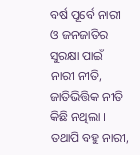ବର୍ଷ ପୂର୍ବେ ନାରୀ ଓ ଜନଜାତିର ସୁରକ୍ଷା ପାଇଁ ନାରୀ ନୀତି, ଜାତିଭିତ୍ତିକ ନୀତି କିଛି ନଥିଲା । ତଥାପି ବହୁ ନାରୀ,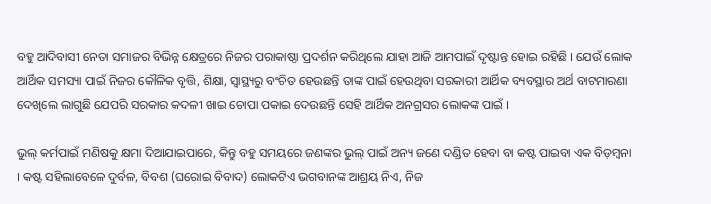ବହୁ ଆଦିବାସୀ ନେତା ସମାଜର ବିଭିନ୍ନ କ୍ଷେତ୍ରରେ ନିଜର ପରାକାଷ୍ଠା ପ୍ରଦର୍ଶନ କରିଥିଲେ ଯାହା ଆଜି ଆମପାଇଁ ଦୃଷ୍ଟାନ୍ତ ହୋଇ ରହିଛି । ଯେଉଁ ଲୋକ ଆର୍ଥିକ ସମସ୍ୟା ପାଇଁ ନିଜର କୌଳିକ ବୃତ୍ତି, ଶିକ୍ଷା, ସ୍ୱାସ୍ଥ୍ୟରୁ ବଂଚିତ ହେଉଛନ୍ତି ତାଙ୍କ ପାଇଁ ହେଉଥିବା ସରକାରୀ ଆର୍ଥିକ ବ୍ୟବସ୍ଥାର ଅର୍ଥ ବାଟମାରଣା ଦେଖିଲେ ଲାଗୁଛି ଯେପରି ସରକାର କଦଳୀ ଖାଇ ଚୋପା ପକାଇ ଦେଉଛନ୍ତି ସେହି ଆର୍ଥିକ ଅନଗ୍ରସର ଲୋକଙ୍କ ପାଇଁ ।

ଭୁଲ୍‌ କର୍ମପାଇଁ ମଣିଷକୁ କ୍ଷମା ଦିଆଯାଇପାରେ, କିନ୍ତୁ ବହୁ ସମୟରେ ଜଣଙ୍କର ଭୁଲ୍‌ ପାଇଁ ଅନ୍ୟ ଜଣେ ଦଣ୍ଡିତ ହେବା ବା କଷ୍ଟ ପାଇବା ଏକ ବିଡ଼ମ୍ବନା । କଷ୍ଟ ସହିଲାବେଳେ ଦୁର୍ବଳ, ବିବଶ (ଘରୋଇ ବିବାଦ) ଲୋକଟିଏ ଭଗବାନଙ୍କ ଆଶ୍ରୟ ନିଏ, ନିଜ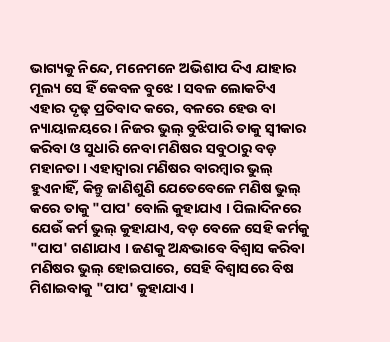ଭାଗ୍ୟକୁ ନିନ୍ଦେ, ମନେମନେ ଅଭିଶାପ ଦିଏ ଯାହାର ମୂଲ୍ୟ ସେ ହିଁ କେବଳ ବୁଝେ । ସବଳ ଲୋକଟିଏ ଏହାର ଦୃଢ଼ ପ୍ରତିବାଦ କରେ, ବଳରେ ହେଉ ବା ନ୍ୟାୟାଳୟରେ । ନିଜର ଭୁଲ୍‌ ବୁଝିପାରି ତାକୁ ସ୍ୱୀକାର କରିବା ଓ ସୁଧାରି ନେବା ମଣିଷର ସବୁଠାରୁ ବଡ଼ ମହାନତା । ଏହାଦ୍ୱାରା ମଣିଷର ବାରମ୍ବାର ଭୁଲ୍‌ ହୁଏନାହିଁ, କିନ୍ତୁ ଜାଣିଶୁଣି ଯେତେବେଳେ ମଣିଷ ଭୁଲ୍‌ କରେ ତାକୁ "ପାପ' ବୋଲି କୁହାଯାଏ । ପିଲାଦିନରେ ଯେଉଁ କର୍ମ ଭୁଲ୍‌ କୁହାଯାଏ, ବଡ଼ ବେଳେ ସେହି କର୍ମକୁ "ପାପ' ଗଣାଯାଏ । ଜଣକୁ ଅନ୍ଧଭାବେ ବିଶ୍ୱାସ କରିବା ମଣିଷର ଭୁଲ୍‌ ହୋଇପାରେ, ସେହି ବିଶ୍ୱାସରେ ବିଷ ମିଶାଇବାକୁ "ପାପ' କୁହାଯାଏ ।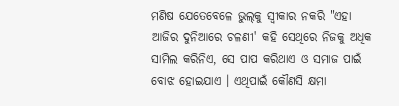ମଣିଷ ଯେତେବେଳେ ଭୁଲ୍‌କୁ ସ୍ୱୀକାର ନକରି "ଏହା ଆଜିର ଦୁନିଆରେ ଚଳଣୀ' କହି ସେଥିରେ ନିଜକୁ ଅଧିକ ସାମିଲ କରିନିଏ, ସେ ପାପ କରିଥାଏ ଓ ସମାଜ ପାଇଁ ବୋଝ ହୋଇଯାଏ । ଏଥିପାଇଁ କୌଣସି କ୍ଷମା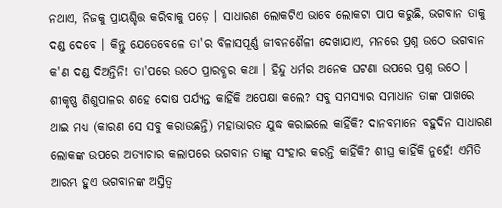ନଥାଏ, ନିଜକୁ ପ୍ରାୟଶ୍ଚିତ୍ତ କରିବାକୁ ପଡ଼େ । ସାଧାରଣ ଲୋକଟିଏ ଭାବେ ଲୋକଟା ପାପ କରୁଛି, ଭଗବାନ ତାକୁ ଦଣ୍ଡ ଦେବେ । କିନ୍ତୁ ଯେତେବେଳେ ତା'ର ବିଳାସପୂର୍ଣ୍ଣ ଜୀବନଶୈଳୀ ଦେଖାଯାଏ, ମନରେ ପ୍ରଶ୍ନ ଉଠେ ଭଗବାନ କ'ଣ ଦଣ୍ଡ ଦିଅନ୍ତିନି! ତା'ପରେ ଉଠେ ପ୍ରାରବ୍ଧର କଥା । ହିନ୍ଦୁ ଧର୍ମର ଅନେକ ଘଟଣା ଉପରେ ପ୍ରଶ୍ନ ଉଠେ । ଶୀକୃଷ୍ଣ ଶିଶୁପାଳର ଶହେ ଦୋଷ ପର୍ଯ୍ୟନ୍ତ କାହିଁକି ଅପେକ୍ଷା କଲେ? ସବୁ ସମସ୍ୟାର ସମାଧାନ ତାଙ୍କ ପାଖରେ ଥାଇ ମଧ୍ୟ (କାରଣ ସେ ସବୁ କରାଉଛନ୍ତି) ମହାଭାରତ ଯୁଦ୍ଧ କରାଇଲେ କାହିଁକି? ଦାନବମାନେ ବହୁଦିନ ସାଧାରଣ ଲୋକଙ୍କ ଉପରେ ଅତ୍ୟାଚାର କଲାପରେ ଭଗବାନ ତାଙ୍କୁ ସଂହାର କରନ୍ତି କାହିଁକି? ଶୀଘ୍ର କାହିଁକି ନୁହେଁ! ଏମିତି ଆରମ୍ଭ ହୁଏ ଭଗବାନଙ୍କ ଅସ୍ତିତ୍ୱ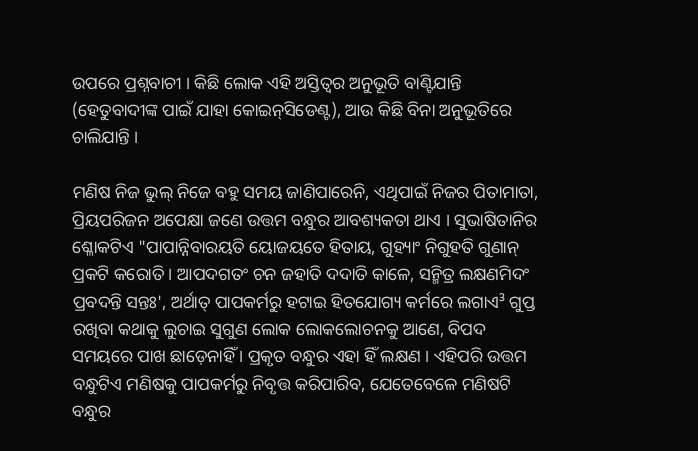ଉପରେ ପ୍ରଶ୍ନବାଚୀ । କିଛି ଲୋକ ଏହି ଅସ୍ତିତ୍ୱର ଅନୁଭୂତି ବାଣ୍ଟିଯାନ୍ତି (ହେତୁବାଦୀଙ୍କ ପାଇଁ ଯାହା କୋଇନ୍‌ସିଡେଣ୍ଟ), ଆଉ କିଛି ବିନା ଅନୁଭୂତିରେ ଚାଲିଯାନ୍ତି ।

ମଣିଷ ନିଜ ଭୁଲ୍‌ ନିଜେ ବହୁ ସମୟ ଜାଣିପାରେନି, ଏଥିପାଇଁ ନିଜର ପିତାମାତା, ପ୍ରିୟପରିଜନ ଅପେକ୍ଷା ଜଣେ ଉତ୍ତମ ବନ୍ଧୁର ଆବଶ୍ୟକତା ଥାଏ । ସୁଭାଷିତାନିର ଶ୍ଳୋକଟିଏ "ପାପାନ୍ନିବାରୟତି ୟୋଜୟତେ ହିତାୟ, ଗୁହ୍ୟାଂ ନିଗୁହତି ଗୁଣାନ୍‌ ପ୍ରକଟି କରୋତି । ଆପଦଗତଂ ଚନ ଜହାତି ଦଦାତି କାଳେ, ସନ୍ମିତ୍ର ଲକ୍ଷଣମିଦଂ ପ୍ରବଦନ୍ତି ସନ୍ତଃ', ଅର୍ଥାତ୍‌ ପାପକର୍ମରୁ ହଟାଇ ହିତଯୋଗ୍ୟ କର୍ମରେ ଲଗାଏ³ ଗୁପ୍ତ ରଖିବା କଥାକୁ ଲୁଚାଇ ସୁଗୁଣ ଲୋକ ଲୋକଲୋଚନକୁ ଆଣେ, ବିପଦ ସମୟରେ ପାଖ ଛାଡ଼େନାହିଁ । ପ୍ରକୃତ ବନ୍ଧୁର ଏହା ହିଁ ଲକ୍ଷଣ । ଏହିପରି ଉତ୍ତମ ବନ୍ଧୁଟିଏ ମଣିଷକୁ ପାପକର୍ମରୁ ନିବୃତ୍ତ କରିପାରିବ, ଯେତେବେଳେ ମଣିଷଟି ବନ୍ଧୁର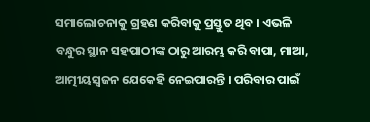ସମାଲୋଚନାକୁ ଗ୍ରହଣ କରିବାକୁ ପ୍ରସ୍ତୁତ ଥିବ । ଏଭଳି ବନ୍ଧୁର ସ୍ଥାନ ସହପାଠୀଙ୍କ ଠାରୁ ଆରମ୍ଭ କରି ବାପା, ମାଆ, ଆତ୍ମୀୟସ୍ୱଜନ ଯେକେହି ନେଇପାରନ୍ତି । ପରିବାର ପାଇଁ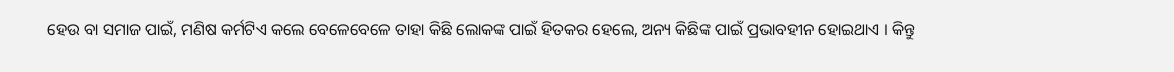ହେଉ ବା ସମାଜ ପାଇଁ, ମଣିଷ କର୍ମଟିଏ କଲେ ବେଳେବେଳେ ତାହା କିଛି ଲୋକଙ୍କ ପାଇଁ ହିତକର ହେଲେ, ଅନ୍ୟ କିଛିଙ୍କ ପାଇଁ ପ୍ରଭାବହୀନ ହୋଇଥାଏ । କିନ୍ତୁ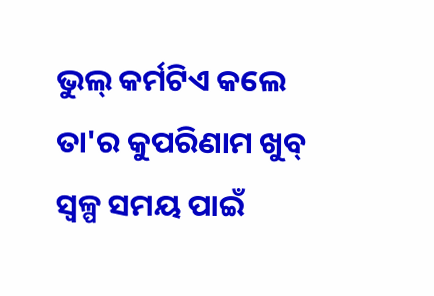ଭୁଲ୍‌ କର୍ମଟିଏ କଲେ ତା'ର କୁପରିଣାମ ଖୁବ୍‌ ସ୍ୱଳ୍ପ ସମୟ ପାଇଁ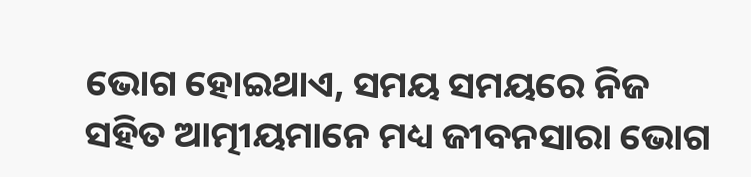ଭୋଗ ହୋଇଥାଏ, ସମୟ ସମୟରେ ନିଜ ସହିତ ଆତ୍ମୀୟମାନେ ମଧ୍ୟ ଜୀବନସାରା ଭୋଗ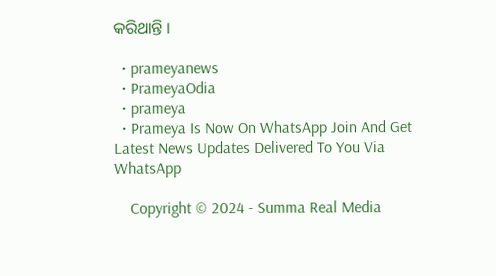କରିଥାନ୍ତି ।

  • prameyanews
  • PrameyaOdia
  • prameya
  • Prameya Is Now On WhatsApp Join And Get Latest News Updates Delivered To You Via WhatsApp

    Copyright © 2024 - Summa Real Media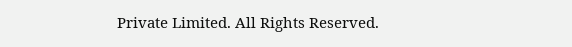Private Limited. All Rights Reserved.